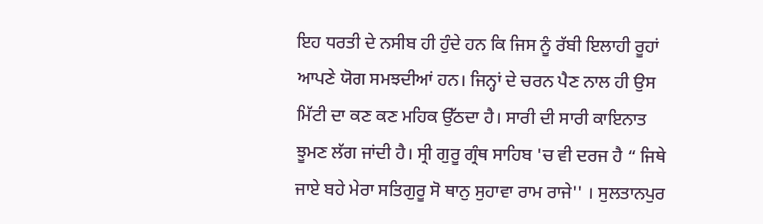ਇਹ ਧਰਤੀ ਦੇ ਨਸੀਬ ਹੀ ਹੁੰਦੇ ਹਨ ਕਿ ਜਿਸ ਨੂੰ ਰੱਬੀ ਇਲਾਹੀ ਰੂਹਾਂ ਆਪਣੇ ਯੋਗ ਸਮਝਦੀਆਂ ਹਨ। ਜਿਨ੍ਹਾਂ ਦੇ ਚਰਨ ਪੈਣ ਨਾਲ ਹੀ ਉਸ ਮਿੱਟੀ ਦਾ ਕਣ ਕਣ ਮਹਿਕ ਉੱਠਦਾ ਹੈ। ਸਾਰੀ ਦੀ ਸਾਰੀ ਕਾਇਨਾਤ ਝੂਮਣ ਲੱਗ ਜਾਂਦੀ ਹੈ। ਸ੍ਰੀ ਗੁਰੂ ਗ੍ਰੰਥ ਸਾਹਿਬ 'ਚ ਵੀ ਦਰਜ ਹੈ “ ਜਿਥੇ ਜਾਏ ਬਹੇ ਮੇਰਾ ਸਤਿਗੁਰੂ ਸੋ ਥਾਨੁ ਸੁਹਾਵਾ ਰਾਮ ਰਾਜੇ'' । ਸੁਲਤਾਨਪੁਰ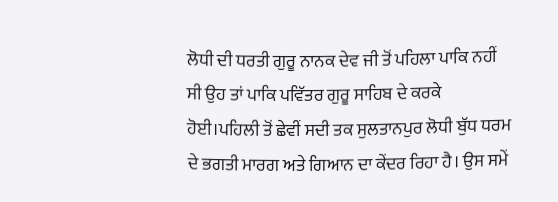ਲੋਧੀ ਦੀ ਧਰਤੀ ਗੁਰੂ ਨਾਨਕ ਦੇਵ ਜੀ ਤੋਂ ਪਹਿਲਾ ਪਾਕਿ ਨਹੀਂ ਸੀ ਉਹ ਤਾਂ ਪਾਕਿ ਪਵਿੱਤਰ ਗੁਰੂ ਸਾਹਿਬ ਦੇ ਕਰਕੇ ਹੋਈ।ਪਹਿਲੀ ਤੋਂ ਛੇਵੀਂ ਸਦੀ ਤਕ ਸੁਲਤਾਨਪੁਰ ਲੋਧੀ ਬੁੱਧ ਧਰਮ ਦੇ ਭਗਤੀ ਮਾਰਗ ਅਤੇ ਗਿਆਨ ਦਾ ਕੇਂਦਰ ਰਿਹਾ ਹੈ। ਉਸ ਸਮੇਂ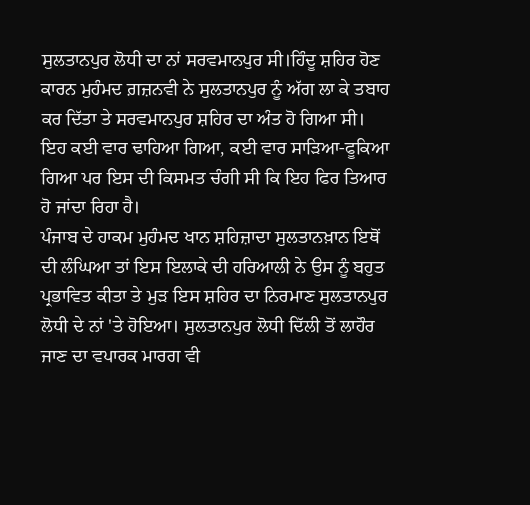ਸੁਲਤਾਨਪੁਰ ਲੋਧੀ ਦਾ ਨਾਂ ਸਰਵਮਾਨਪੁਰ ਸੀ।ਹਿੰਦੂ ਸ਼ਹਿਰ ਹੋਣ ਕਾਰਨ ਮੁਹੰਮਦ ਗ਼ਜ਼ਨਵੀ ਨੇ ਸੁਲਤਾਨਪੁਰ ਨੂੰ ਅੱਗ ਲਾ ਕੇ ਤਬਾਹ ਕਰ ਦਿੱਤਾ ਤੇ ਸਰਵਮਾਨਪੁਰ ਸ਼ਹਿਰ ਦਾ ਅੰਤ ਹੋ ਗਿਆ ਸੀ। ਇਹ ਕਈ ਵਾਰ ਢਾਹਿਆ ਗਿਆ, ਕਈ ਵਾਰ ਸਾੜਿਆ-ਫੂਕਿਆ ਗਿਆ ਪਰ ਇਸ ਦੀ ਕਿਸਮਤ ਚੰਗੀ ਸੀ ਕਿ ਇਹ ਫਿਰ ਤਿਆਰ ਹੋ ਜਾਂਦਾ ਰਿਹਾ ਹੈ।
ਪੰਜਾਬ ਦੇ ਹਾਕਮ ਮੁਹੰਮਦ ਖਾਨ ਸ਼ਹਿਜ਼ਾਦਾ ਸੁਲਤਾਨਖ਼ਾਨ ਇਥੋਂ ਦੀ ਲੰਘਿਆ ਤਾਂ ਇਸ ਇਲਾਕੇ ਦੀ ਹਰਿਆਲੀ ਨੇ ਉਸ ਨੂੰ ਬਹੁਤ ਪ੍ਰਭਾਵਿਤ ਕੀਤਾ ਤੇ ਮੁੜ ਇਸ ਸ਼ਹਿਰ ਦਾ ਨਿਰਮਾਣ ਸੁਲਤਾਨਪੁਰ ਲੋਧੀ ਦੇ ਨਾਂ 'ਤੇ ਹੋਇਆ। ਸੁਲਤਾਨਪੁਰ ਲੋਧੀ ਦਿੱਲੀ ਤੋਂ ਲਾਹੌਰ ਜਾਣ ਦਾ ਵਪਾਰਕ ਮਾਰਗ ਵੀ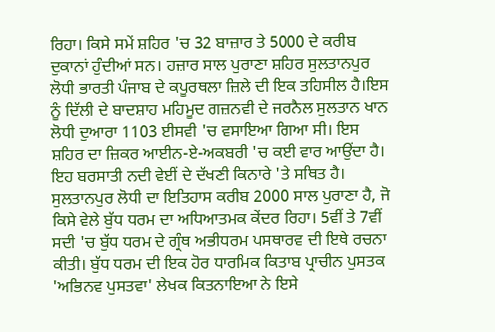ਰਿਹਾ। ਕਿਸੇ ਸਮੇਂ ਸ਼ਹਿਰ 'ਚ 32 ਬਾਜ਼ਾਰ ਤੇ 5000 ਦੇ ਕਰੀਬ ਦੁਕਾਨਾਂ ਹੁੰਦੀਆਂ ਸਨ। ਹਜ਼ਾਰ ਸਾਲ ਪੁਰਾਣਾ ਸ਼ਹਿਰ ਸੁਲਤਾਨਪੁਰ ਲੋਧੀ ਭਾਰਤੀ ਪੰਜਾਬ ਦੇ ਕਪੂਰਥਲਾ ਜ਼ਿਲੇ ਦੀ ਇਕ ਤਹਿਸੀਲ ਹੈ।ਇਸ ਨੂੰ ਦਿੱਲੀ ਦੇ ਬਾਦਸ਼ਾਹ ਮਹਿਮੂਦ ਗਜ਼ਨਵੀ ਦੇ ਜਰਨੈਲ ਸੁਲਤਾਨ ਖਾਨ ਲੋਧੀ ਦੁਆਰਾ 1103 ਈਸਵੀ 'ਚ ਵਸਾਇਆ ਗਿਆ ਸੀ। ਇਸ ਸ਼ਹਿਰ ਦਾ ਜ਼ਿਕਰ ਆਈਨ-ਏ-ਅਕਬਰੀ 'ਚ ਕਈ ਵਾਰ ਆਉਂਦਾ ਹੈ। ਇਹ ਬਰਸਾਤੀ ਨਦੀ ਵੇਈਂ ਦੇ ਦੱਖਣੀ ਕਿਨਾਰੇ 'ਤੇ ਸਥਿਤ ਹੈ। ਸੁਲਤਾਨਪੁਰ ਲੋਧੀ ਦਾ ਇਤਿਹਾਸ ਕਰੀਬ 2000 ਸਾਲ ਪੁਰਾਣਾ ਹੈ, ਜੋ ਕਿਸੇ ਵੇਲੇ ਬੁੱਧ ਧਰਮ ਦਾ ਅਧਿਆਤਮਕ ਕੇਂਦਰ ਰਿਹਾ। 5ਵੀਂ ਤੇ 7ਵੀਂ ਸਦੀ 'ਚ ਬੁੱਧ ਧਰਮ ਦੇ ਗ੍ਰੰਥ ਅਭੀਧਰਮ ਪਸਥਾਰਵ ਦੀ ਇਥੇ ਰਚਨਾ ਕੀਤੀ। ਬੁੱਧ ਧਰਮ ਦੀ ਇਕ ਹੋਰ ਧਾਰਮਿਕ ਕਿਤਾਬ ਪ੍ਰਾਚੀਨ ਪੁਸਤਕ 'ਅਭਿਨਵ ਪੁਸਤਵਾ' ਲੇਖਕ ਕਿਤਨਾਇਆ ਨੇ ਇਸੇ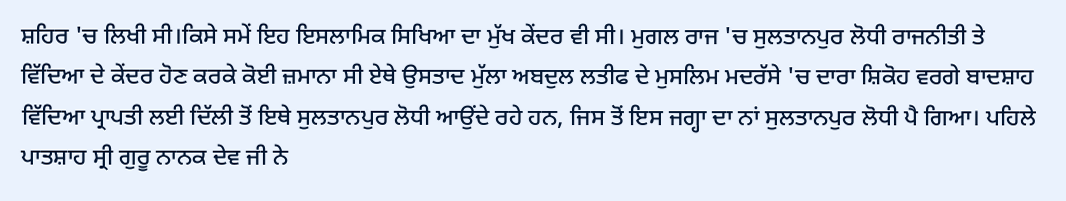ਸ਼ਹਿਰ 'ਚ ਲਿਖੀ ਸੀ।ਕਿਸੇ ਸਮੇਂ ਇਹ ਇਸਲਾਮਿਕ ਸਿਖਿਆ ਦਾ ਮੁੱਖ ਕੇਂਦਰ ਵੀ ਸੀ। ਮੁਗਲ ਰਾਜ 'ਚ ਸੁਲਤਾਨਪੁਰ ਲੋਧੀ ਰਾਜਨੀਤੀ ਤੇ ਵਿੱਦਿਆ ਦੇ ਕੇਂਦਰ ਹੋਣ ਕਰਕੇ ਕੋਈ ਜ਼ਮਾਨਾ ਸੀ ਏਥੇ ਉਸਤਾਦ ਮੁੱਲਾ ਅਬਦੁਲ ਲਤੀਫ ਦੇ ਮੁਸਲਿਮ ਮਦਰੱਸੇ 'ਚ ਦਾਰਾ ਸ਼ਿਕੋਹ ਵਰਗੇ ਬਾਦਸ਼ਾਹ ਵਿੱਦਿਆ ਪ੍ਰਾਪਤੀ ਲਈ ਦਿੱਲੀ ਤੋਂ ਇਥੇ ਸੁਲਤਾਨਪੁਰ ਲੋਧੀ ਆਉਂਦੇ ਰਹੇ ਹਨ, ਜਿਸ ਤੋਂ ਇਸ ਜਗ੍ਹਾ ਦਾ ਨਾਂ ਸੁਲਤਾਨਪੁਰ ਲੋਧੀ ਪੈ ਗਿਆ। ਪਹਿਲੇ ਪਾਤਸ਼ਾਹ ਸ੍ਰੀ ਗੁਰੂ ਨਾਨਕ ਦੇਵ ਜੀ ਨੇ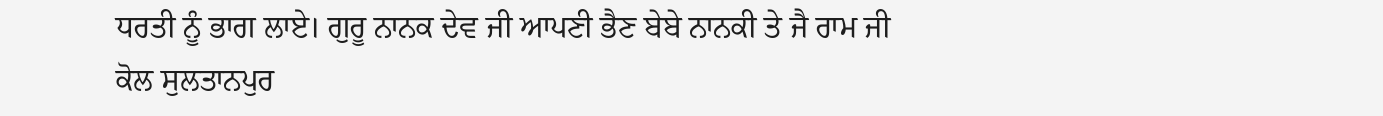ਧਰਤੀ ਨੂੰ ਭਾਗ ਲਾਏ। ਗੁਰੂ ਨਾਨਕ ਦੇਵ ਜੀ ਆਪਣੀ ਭੈਣ ਬੇਬੇ ਨਾਨਕੀ ਤੇ ਜੈ ਰਾਮ ਜੀ ਕੋਲ ਸੁਲਤਾਨਪੁਰ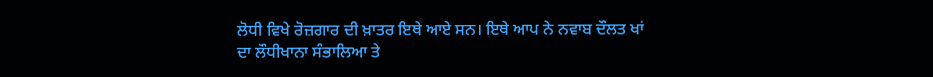ਲੋਧੀ ਵਿਖੇ ਰੋਜ਼ਗਾਰ ਦੀ ਖ਼ਾਤਰ ਇਥੇ ਆਏ ਸਨ। ਇਥੇ ਆਪ ਨੇ ਨਵਾਬ ਦੌਲਤ ਖਾਂ ਦਾ ਲੌਧੀਖਾਨਾ ਸੰਭਾਲਿਆ ਤੇ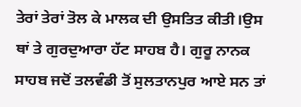ਤੇਰਾਂ ਤੇਰਾਂ ਤੋਲ ਕੇ ਮਾਲਕ ਦੀ ਉਸਤਿਤ ਕੀਤੀ।ਉਸ ਥਾਂ ਤੇ ਗੁਰਦੁਆਰਾ ਹੱਟ ਸਾਹਬ ਹੈ। ਗੁਰੂ ਨਾਨਕ ਸਾਹਬ ਜਦੋਂ ਤਲਵੰਡੀ ਤੋਂ ਸੁਲਤਾਨਪੁਰ ਆਏ ਸਨ ਤਾਂ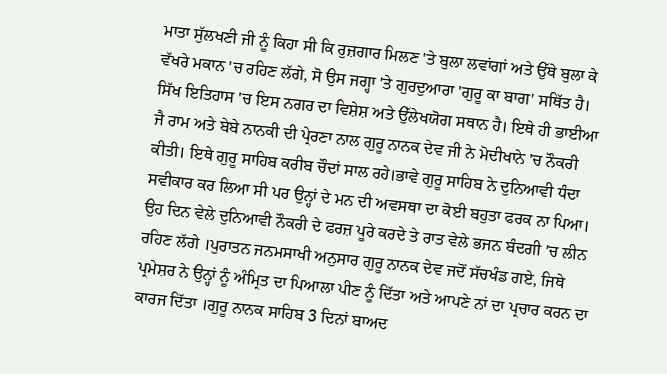ਮਾਤਾ ਸੁੱਲਖਣੀ ਜੀ ਨੂੰ ਕਿਹਾ ਸੀ ਕਿ ਰੁਜ਼ਗਾਰ ਮਿਲਣ 'ਤੇ ਬੁਲਾ ਲਵਾਂਗਾਂ ਅਤੇ ਉੱਥੇ ਬੁਲਾ ਕੇ ਵੱਖਰੇ ਮਕਾਨ 'ਚ ਰਹਿਣ ਲੱਗੇ, ਸੋ ਉਸ ਜਗ੍ਹਾ 'ਤੇ ਗੁਰਦੁਆਰਾ 'ਗੁਰੂ ਕਾ ਬਾਗ' ਸਥਿੱਤ ਹੈ।
ਸਿੱਖ ਇਤਿਹਾਸ 'ਚ ਇਸ ਨਗਰ ਦਾ ਵਿਸ਼ੇਸ਼ ਅਤੇ ਉੱਲੇਖਯੋਗ ਸਥਾਨ ਹੈ। ਇਥੇ ਹੀ ਭਾਈਆ ਜੈ ਰਾਮ ਅਤੇ ਬੇਬੇ ਨਾਨਕੀ ਦੀ ਪ੍ਰੇਰਣਾ ਨਾਲ ਗੁਰੂ ਨਾਨਕ ਦੇਵ ਜੀ ਨੇ ਮੋਦੀਖਾਨੇ 'ਚ ਨੌਕਰੀ ਕੀਤੀ। ਇਥੇ ਗੁਰੂ ਸਾਹਿਬ ਕਰੀਬ ਚੌਦਾਂ ਸਾਲ ਰਹੇ।ਭਾਵੇ ਗੁਰੂ ਸਾਹਿਬ ਨੇ ਦੁਨਿਆਵੀ ਧੰਦਾ ਸਵੀਕਾਰ ਕਰ ਲਿਆ ਸੀ ਪਰ ਉਨ੍ਹਾਂ ਦੇ ਮਨ ਦੀ ਅਵਸਥਾ ਦਾ ਕੋਈ ਬਹੁਤਾ ਫਰਕ ਨਾ ਪਿਆ। ਉਹ ਦਿਨ ਵੇਲੇ ਦੁਨਿਆਵੀ ਨੌਕਰੀ ਦੇ ਫਰਜ਼ ਪੂਰੇ ਕਰਦੇ ਤੇ ਰਾਤ ਵੇਲੇ ਭਜਨ ਬੰਦਗੀ 'ਚ ਲੀਨ ਰਹਿਣ ਲੱਗੇ ।ਪੁਰਾਤਨ ਜਨਮਸਾਖੀ ਅਨੁਸਾਰ ਗੁਰੂ ਨਾਨਕ ਦੇਵ ਜਦੋਂ ਸੱਚਖੰਡ ਗਏ, ਜਿਥੇ ਪ੍ਰਮੇਸ਼ਰ ਨੇ ਉਨ੍ਹਾਂ ਨੂੰ ਅੰਮ੍ਰਿਤ ਦਾ ਪਿਆਲਾ ਪੀਣ ਨੂੰ ਦਿੱਤਾ ਅਤੇ ਆਪਣੇ ਨਾਂ ਦਾ ਪ੍ਰਚਾਰ ਕਰਨ ਦਾ ਕਾਰਜ ਦਿੱਤਾ ।ਗੁਰੂ ਨਾਨਕ ਸਾਹਿਬ 3 ਦਿਨਾਂ ਬਾਅਦ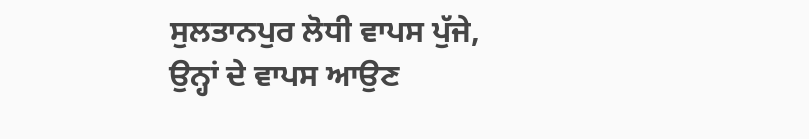ਸੁਲਤਾਨਪੁਰ ਲੋਧੀ ਵਾਪਸ ਪੁੱਜੇ, ਉਨ੍ਹਾਂ ਦੇ ਵਾਪਸ ਆਉਣ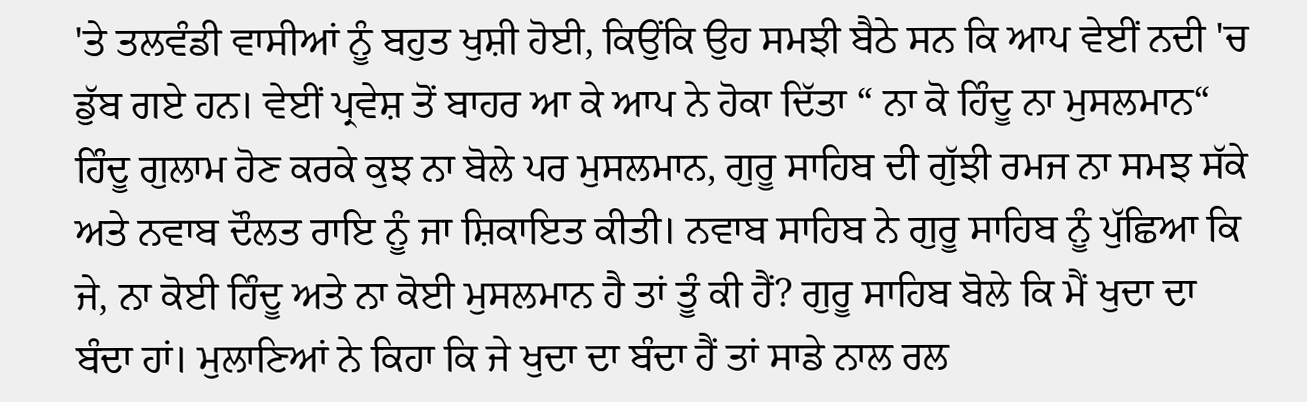'ਤੇ ਤਲਵੰਡੀ ਵਾਸੀਆਂ ਨੂੰ ਬਹੁਤ ਖੁਸ਼ੀ ਹੋਈ, ਕਿਉਂਕਿ ਉਹ ਸਮਝੀ ਬੈਠੇ ਸਨ ਕਿ ਆਪ ਵੇਈਂ ਨਦੀ 'ਚ ਡੁੱਬ ਗਏ ਹਨ। ਵੇਈਂ ਪ੍ਰਵੇਸ਼ ਤੋਂ ਬਾਹਰ ਆ ਕੇ ਆਪ ਨੇ ਹੋਕਾ ਦਿੱਤਾ “ ਨਾ ਕੋ ਹਿੰਦੂ ਨਾ ਮੁਸਲਮਾਨ“ ਹਿੰਦੂ ਗੁਲਾਮ ਹੋਣ ਕਰਕੇ ਕੁਝ ਨਾ ਬੋਲੇ ਪਰ ਮੁਸਲਮਾਨ, ਗੁਰੂ ਸਾਹਿਬ ਦੀ ਗੁੱਝੀ ਰਮਜ ਨਾ ਸਮਝ ਸੱਕੇ ਅਤੇ ਨਵਾਬ ਦੌਲਤ ਰਾਇ ਨੂੰ ਜਾ ਸ਼ਿਕਾਇਤ ਕੀਤੀ। ਨਵਾਬ ਸਾਹਿਬ ਨੇ ਗੁਰੂ ਸਾਹਿਬ ਨੂੰ ਪੁੱਛਿਆ ਕਿ ਜੇ, ਨਾ ਕੋਈ ਹਿੰਦੂ ਅਤੇ ਨਾ ਕੋਈ ਮੁਸਲਮਾਨ ਹੈ ਤਾਂ ਤੂੰ ਕੀ ਹੈਂ? ਗੁਰੂ ਸਾਹਿਬ ਬੋਲੇ ਕਿ ਮੈਂ ਖੁਦਾ ਦਾ ਬੰਦਾ ਹਾਂ। ਮੁਲਾਣਿਆਂ ਨੇ ਕਿਹਾ ਕਿ ਜੇ ਖੁਦਾ ਦਾ ਬੰਦਾ ਹੈਂ ਤਾਂ ਸਾਡੇ ਨਾਲ ਰਲ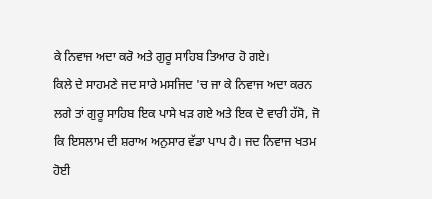ਕੇ ਨਿਵਾਜ ਅਦਾ ਕਰੋ ਅਤੇ ਗੁਰੂ ਸਾਹਿਬ ਤਿਆਰ ਹੋ ਗਏ।
ਕਿਲੇ ਦੇ ਸਾਹਮਣੇ ਜਦ ਸਾਰੇ ਮਸਜਿਦ 'ਚ ਜਾ ਕੇ ਨਿਵਾਜ ਅਦਾ ਕਰਨ ਲਗੇ ਤਾਂ ਗੁਰੂ ਸਾਹਿਬ ਇਕ ਪਾਸੇ ਖੜ ਗਏ ਅਤੇ ਇਕ ਦੋ ਵਾਰੀ ਹੱਸੋ, ਜੋ ਕਿ ਇਸਲਾਮ ਦੀ ਸ਼ਰਾਅ ਅਨੁਸਾਰ ਵੱਡਾ ਪਾਪ ਹੈ। ਜਦ ਨਿਵਾਜ ਖਤਮ ਹੋਈ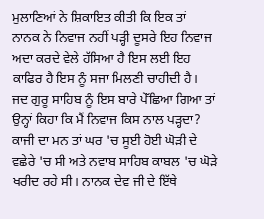ਮੁਲਾਣਿਆਂ ਨੇ ਸ਼ਿਕਾਇਤ ਕੀਤੀ ਕਿ ਇਕ ਤਾਂ ਨਾਨਕ ਨੇ ਨਿਵਾਜ ਨਹੀਂ ਪੜ੍ਹੀ ਦੂਸਰੇ ਇਹ ਨਿਵਾਜ ਅਦਾ ਕਰਦੇ ਵੇਲੇ ਹੱਸਿਆ ਹੈ ਇਸ ਲਈ ਇਹ ਕਾਫਿਰ ਹੈ ਇਸ ਨੂੰ ਸਜਾ ਮਿਲਣੀ ਚਾਹੀਦੀ ਹੈ। ਜਦ ਗੁਰੂ ਸਾਹਿਬ ਨੂੰ ਇਸ ਬਾਰੇ ਪੇੱਛਿਆ ਗਿਆ ਤਾਂ ਉਨ੍ਹਾਂ ਕਿਹਾ ਕਿ ਮੈਂ ਨਿਵਾਜ ਕਿਸ ਨਾਲ ਪੜ੍ਹਦਾ? ਕਾਜੀ ਦਾ ਮਨ ਤਾਂ ਘਰ 'ਚ ਸੂਈ ਹੋਈ ਘੋੜੀ ਦੇ ਵਛੇਰੇ 'ਚ ਸੀ ਅਤੇ ਨਵਾਬ ਸਾਹਿਬ ਕਾਬਲ 'ਚ ਘੋੜੇ ਖਰੀਦ ਰਹੇ ਸੀ। ਨਾਨਕ ਦੇਵ ਜੀ ਦੇ ਇੱਥੇ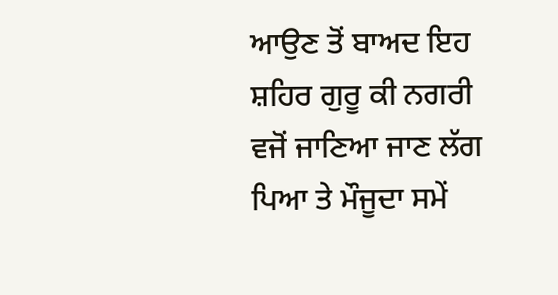ਆਉਣ ਤੋਂ ਬਾਅਦ ਇਹ ਸ਼ਹਿਰ ਗੁਰੂ ਕੀ ਨਗਰੀ ਵਜੋਂ ਜਾਣਿਆ ਜਾਣ ਲੱਗ ਪਿਆ ਤੇ ਮੌਜੂਦਾ ਸਮੇਂ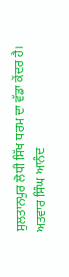ਸੁਲਤਾਨਪੁਰ ਲੋਧੀ ਸਿੱਖ ਧਰਮ ਦਾ ਵੱਡਾ ਕੇਂਦਰ ਹੈ।
ਅਤਵਾਰ ਸਿੰਘ ਆਨੰਦ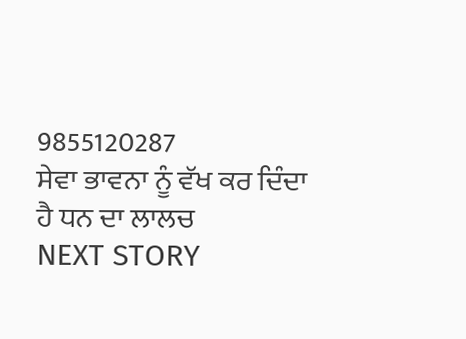9855120287
ਸੇਵਾ ਭਾਵਨਾ ਨੂੰ ਵੱਖ ਕਰ ਦਿੰਦਾ ਹੈ ਧਨ ਦਾ ਲਾਲਚ
NEXT STORY